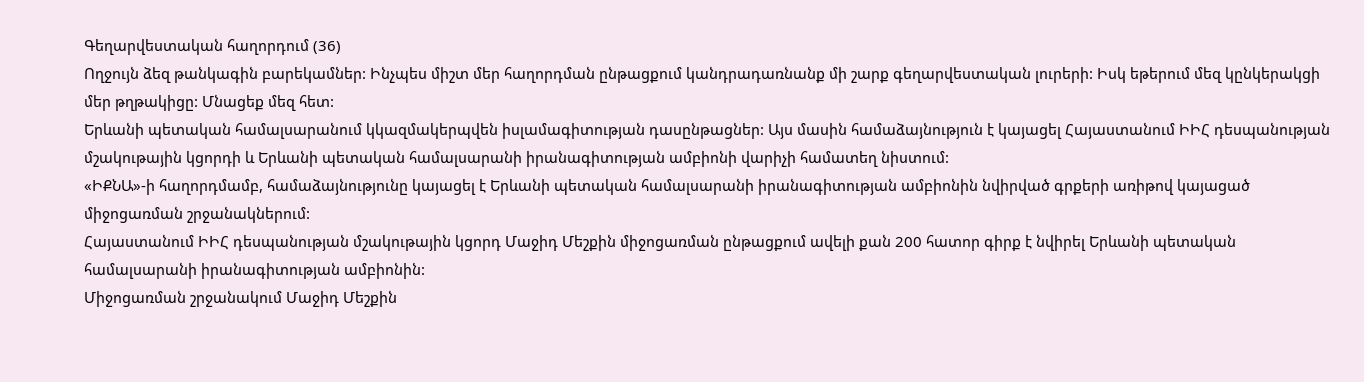Գեղարվեստական հաղորդում (36)
Ողջույն ձեզ թանկագին բարեկամներ: Ինչպես միշտ մեր հաղորդման ընթացքում կանդրադառնանք մի շարք գեղարվեստական լուրերի: Իսկ եթերում մեզ կընկերակցի մեր թղթակիցը: Մնացեք մեզ հետ:
Երևանի պետական համալսարանում կկազմակերպվեն իսլամագիտության դասընթացներ: Այս մասին համաձայնություն է կայացել Հայաստանում ԻԻՀ դեսպանության մշակութային կցորդի և Երևանի պետական համալսարանի իրանագիտության ամբիոնի վարիչի համատեղ նիստում:
«ԻՔՆԱ»-ի հաղորդմամբ, համաձայնությունը կայացել է Երևանի պետական համալսարանի իրանագիտության ամբիոնին նվիրված գրքերի առիթով կայացած միջոցառման շրջանակներում:
Հայաստանում ԻԻՀ դեսպանության մշակութային կցորդ Մաջիդ Մեշքին միջոցառման ընթացքում ավելի քան 200 հատոր գիրք է նվիրել Երևանի պետական համալսարանի իրանագիտության ամբիոնին:
Միջոցառման շրջանակում Մաջիդ Մեշքին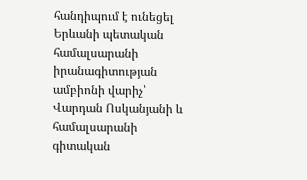հանդիպում է ունեցել Երևանի պետական համալսարանի իրանագիտության ամբիոնի վարիչ՝ Վարդան Ոսկանյանի և համալսարանի գիտական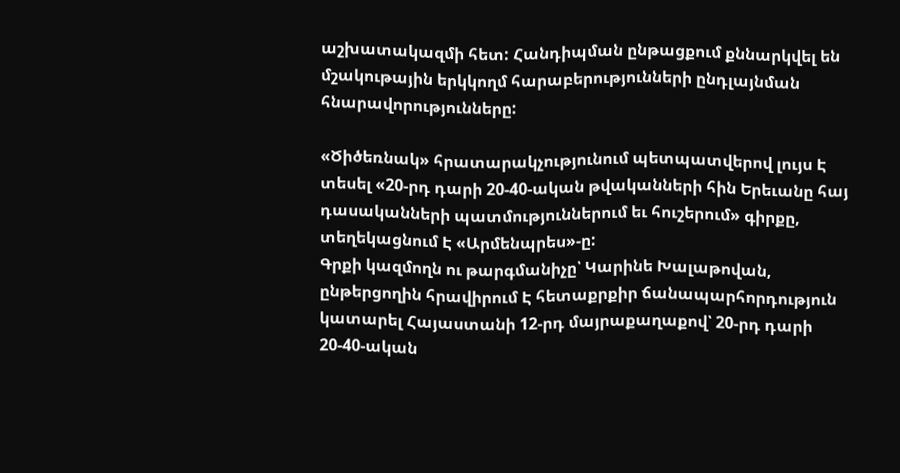աշխատակազմի հետ: Հանդիպման ընթացքում քննարկվել են մշակութային երկկողմ հարաբերությունների ընդլայնման հնարավորությունները:

«Ծիծեռնակ» հրատարակչությունում պետպատվերով լույս Է տեսել «20-րդ դարի 20-40-ական թվականների հին Երեւանը հայ դասականների պատմություններում եւ հուշերում» գիրքը, տեղեկացնում Է «Արմենպրես»-ը:
Գրքի կազմողն ու թարգմանիչը՝ Կարինե Խալաթովան, ընթերցողին հրավիրում Է հետաքրքիր ճանապարհորդություն կատարել Հայաստանի 12-րդ մայրաքաղաքով՝ 20-րդ դարի 20-40-ական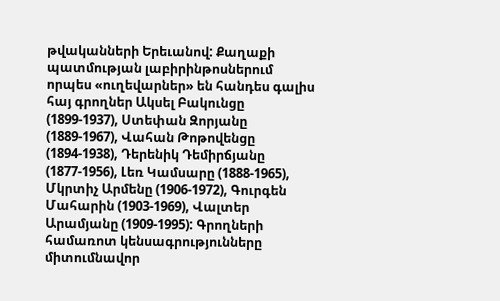թվականների Երեւանով: Քաղաքի պատմության լաբիրինթոսներում որպես «ուղեվարներ» են հանդես գալիս հայ գրողներ Ակսել Բակունցը (1899-1937), Ստեփան Զորյանը (1889-1967), Վահան Թոթովենցը (1894-1938), Դերենիկ Դեմիրճյանը (1877-1956), Լեռ Կամսարը (1888-1965), Մկրտիչ Արմենը (1906-1972), Գուրգեն Մահարին (1903-1969), Վալտեր Արամյանը (1909-1995): Գրողների համառոտ կենսագրությունները միտումնավոր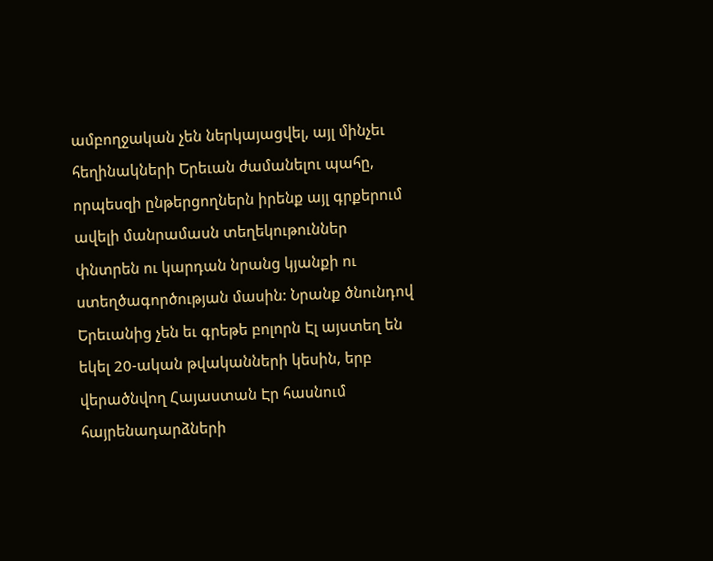ամբողջական չեն ներկայացվել, այլ մինչեւ հեղինակների Երեւան ժամանելու պահը, որպեսզի ընթերցողներն իրենք այլ գրքերում ավելի մանրամասն տեղեկութուններ փնտրեն ու կարդան նրանց կյանքի ու ստեղծագործության մասին: Նրանք ծնունդով Երեւանից չեն եւ գրեթե բոլորն Էլ այստեղ են եկել 20-ական թվականների կեսին, երբ վերածնվող Հայաստան Էր հասնում հայրենադարձների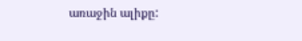առաջին ալիքը: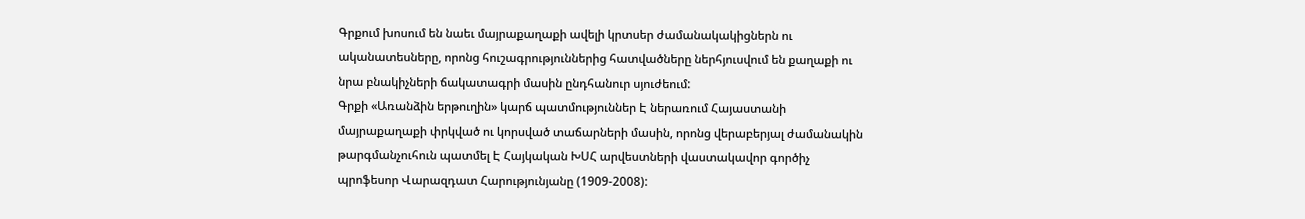Գրքում խոսում են նաեւ մայրաքաղաքի ավելի կրտսեր ժամանակակիցներն ու ականատեսները, որոնց հուշագրություններից հատվածները ներհյուսվում են քաղաքի ու նրա բնակիչների ճակատագրի մասին ընդհանուր սյուժեում:
Գրքի «Առանձին երթուղին» կարճ պատմություններ Է ներառում Հայաստանի մայրաքաղաքի փրկված ու կորսված տաճարների մասին, որոնց վերաբերյալ ժամանակին թարգմանչուհուն պատմել Է Հայկական ԽՍՀ արվեստների վաստակավոր գործիչ պրոֆեսոր Վարազդատ Հարությունյանը (1909-2008):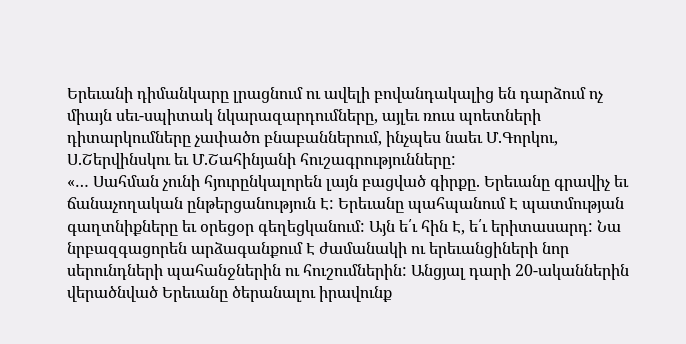Երեւանի դիմանկարը լրացնում ու ավելի բովանդակալից են դարձում ոչ միայն սեւ-սպիտակ նկարազարդումները, այլեւ ռուս պոետների դիտարկումները չափածո բնաբաններում, ինչպես նաեւ Մ.Գորկու, Ս.Շերվինսկու եւ Մ.Շահինյանի հուշագրությունները:
«… Սահման չունի հյուրընկալորեն լայն բացված գիրքը. Երեւանը գրավիչ եւ ճանաչողական ընթերցանություն Է: Երեւանը պահպանում Է պատմության գաղտնիքները եւ օրեցօր գեղեցկանում: Այն ե՛ւ հին Է, ե՛ւ երիտասարդ: Նա նրբազգացորեն արձագանքում Է ժամանակի ու երեւանցիների նոր սերունդների պահանջներին ու հուշումներին: Անցյալ դարի 20-ականներին վերածնված Երեւանը ծերանալու իրավունք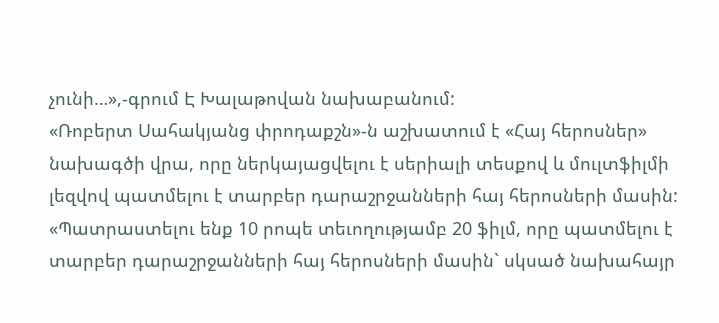չունի…»,-գրում Է Խալաթովան նախաբանում:
«Ռոբերտ Սահակյանց փրոդաքշն»-ն աշխատում է «Հայ հերոսներ» նախագծի վրա, որը ներկայացվելու է սերիալի տեսքով և մուլտֆիլմի լեզվով պատմելու է տարբեր դարաշրջանների հայ հերոսների մասին: «Պատրաստելու ենք 10 րոպե տեւողությամբ 20 ֆիլմ, որը պատմելու է տարբեր դարաշրջանների հայ հերոսների մասին` սկսած նախահայր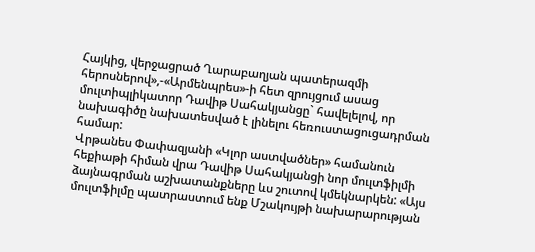Հայկից, վերջացրած Ղարաբաղյան պատերազմի հերոսներով»,-«Արմենպրես»-ի հետ զրույցում ասաց մուլտիպլիկատոր Դավիթ Սահակյանցը` հավելելով, որ նախագիծը նախատեսված է լինելու հեռուստացուցադրման համար:
Վրթանես Փափազյանի «Կլոր աստվածներ» համանուն հեքիաթի հիման վրա Դավիթ Սահակյանցի նոր մուլտֆիլմի ձայնագրման աշխատանքները ևս շուտով կմեկնարկեն: «Այս մուլտֆիլմը պատրաստում ենք Մշակույթի նախարարության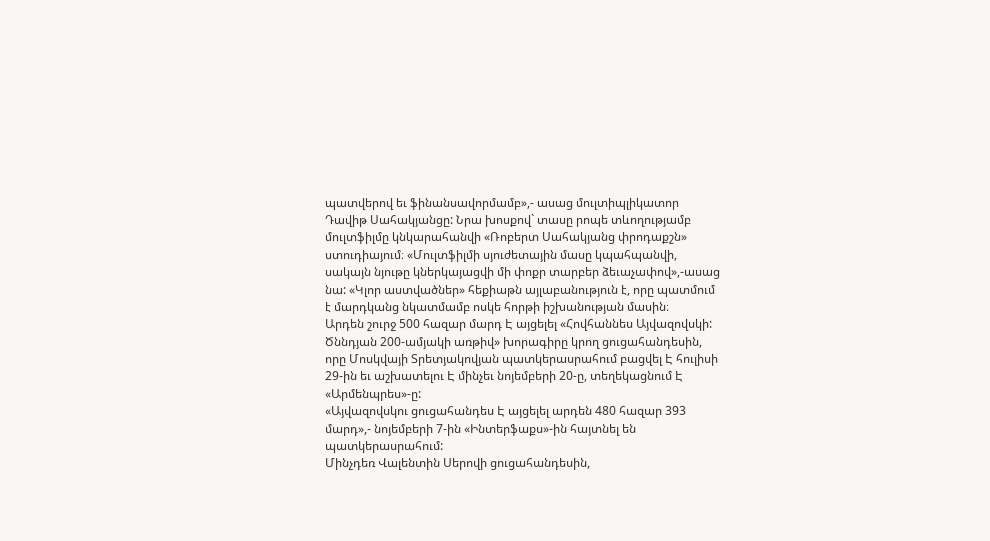պատվերով եւ ֆինանսավորմամբ»,- ասաց մուլտիպլիկատոր Դավիթ Սահակյանցը: Նրա խոսքով` տասը րոպե տևողությամբ մուլտֆիլմը կնկարահանվի «Ռոբերտ Սահակյանց փրոդաքշն» ստուդիայում։ «Մուլտֆիլմի սյուժետային մասը կպահպանվի, սակայն նյութը կներկայացվի մի փոքր տարբեր ձեւաչափով»,-ասաց նա: «Կլոր աստվածներ» հեքիաթն այլաբանություն է, որը պատմում է մարդկանց նկատմամբ ոսկե հորթի իշխանության մասին։
Արդեն շուրջ 500 հազար մարդ Է այցելել «Հովհաննես Այվազովսկի: Ծննդյան 200-ամյակի առթիվ» խորագիրը կրող ցուցահանդեսին, որը Մոսկվայի Տրետյակովյան պատկերասրահում բացվել Է հուլիսի 29-ին եւ աշխատելու Է մինչեւ նոյեմբերի 20-ը, տեղեկացնում Է «Արմենպրես»-ը:
«Այվազովսկու ցուցահանդես Է այցելել արդեն 480 հազար 393 մարդ»,- նոյեմբերի 7-ին «Ինտերֆաքս»-ին հայտնել են պատկերասրահում:
Մինչդեռ Վալենտին Սերովի ցուցահանդեսին,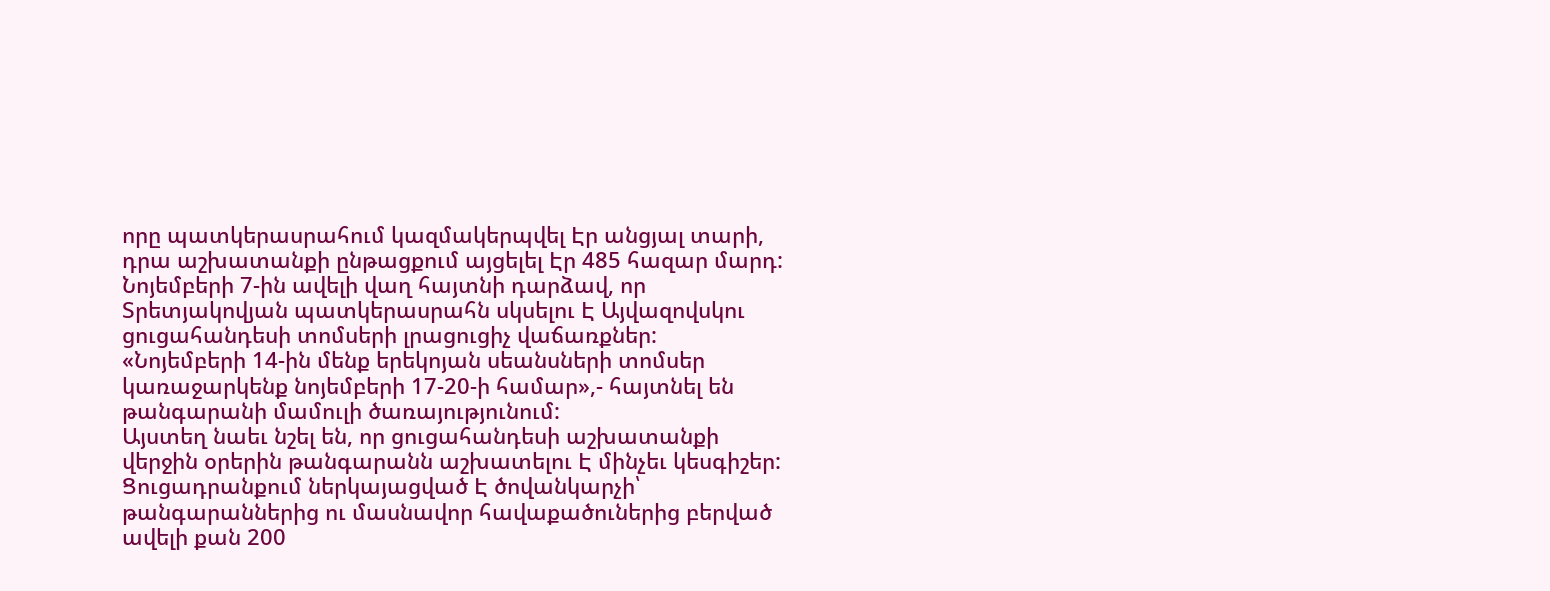որը պատկերասրահում կազմակերպվել Էր անցյալ տարի, դրա աշխատանքի ընթացքում այցելել Էր 485 հազար մարդ:
Նոյեմբերի 7-ին ավելի վաղ հայտնի դարձավ, որ Տրետյակովյան պատկերասրահն սկսելու Է Այվազովսկու ցուցահանդեսի տոմսերի լրացուցիչ վաճառքներ: «Նոյեմբերի 14-ին մենք երեկոյան սեանսների տոմսեր կառաջարկենք նոյեմբերի 17-20-ի համար»,- հայտնել են թանգարանի մամուլի ծառայությունում:
Այստեղ նաեւ նշել են, որ ցուցահանդեսի աշխատանքի վերջին օրերին թանգարանն աշխատելու Է մինչեւ կեսգիշեր:
Ցուցադրանքում ներկայացված Է ծովանկարչի՝ թանգարաններից ու մասնավոր հավաքածուներից բերված ավելի քան 200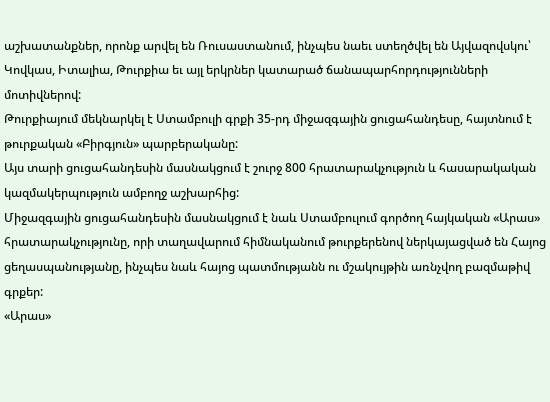աշխատանքներ, որոնք արվել են Ռուսաստանում, ինչպես նաեւ ստեղծվել են Այվազովսկու՝ Կովկաս, Իտալիա, Թուրքիա եւ այլ երկրներ կատարած ճանապարհորդությունների մոտիվներով:
Թուրքիայում մեկնարկել է Ստամբուլի գրքի 35-րդ միջազգային ցուցահանդեսը, հայտնում է թուրքական «Բիրգյուն» պարբերականը:
Այս տարի ցուցահանդեսին մասնակցում է շուրջ 800 հրատարակչություն և հասարակական կազմակերպություն ամբողջ աշխարհից:
Միջազգային ցուցահանդեսին մասնակցում է նաև Ստամբուլում գործող հայկական «Արաս» հրատարակչությունը, որի տաղավարում հիմնականում թուրքերենով ներկայացված են Հայոց ցեղասպանությանը, ինչպես նաև հայոց պատմությանն ու մշակույթին առնչվող բազմաթիվ գրքեր:
«Արաս»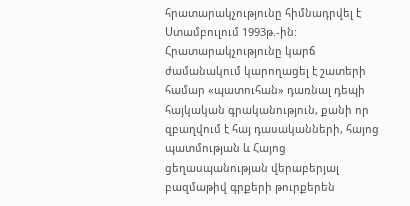հրատարակչությունը հիմնադրվել է Ստամբուլում 1993թ.-ին: Հրատարակչությունը կարճ ժամանակում կարողացել է շատերի համար «պատուհան» դառնալ դեպի հայկական գրականություն, քանի որ զբաղվում է հայ դասականների, հայոց պատմության և Հայոց ցեղասպանության վերաբերյալ բազմաթիվ գրքերի թուրքերեն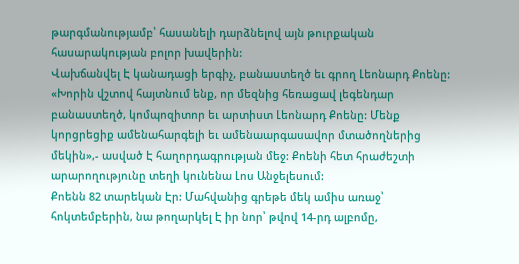թարգմանությամբ՝ հասանելի դարձնելով այն թուրքական հասարակության բոլոր խավերին:
Վախճանվել Է կանադացի երգիչ, բանաստեղծ եւ գրող Լեոնարդ Քոենը:
«Խորին վշտով հայտնում ենք, որ մեզնից հեռացավ լեգենդար բանաստեղծ, կոմպոզիտոր եւ արտիստ Լեոնարդ Քոենը: Մենք կորցրեցիք ամենահարգելի եւ ամենաարգասավոր մտածողներից մեկին»,- ասված Է հաղորդագրության մեջ: Քոենի հետ հրաժեշտի արարողությունը տեղի կունենա Լոս Անջելեսում:
Քոենն 82 տարեկան Էր: Մահվանից գրեթե մեկ ամիս առաջ՝ հոկտեմբերին, նա թողարկել Է իր նոր՝ թվով 14-րդ ալբոմը,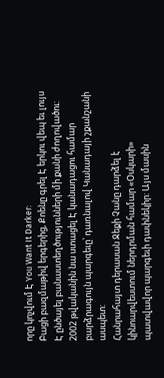որը կոչվում Է You Want It Darker:
Բացի բազմաթիվ երգերից, Քոենը գրել Է երկու վեպ եւ լույս Է ընծայել բանաստեղծությունների մի քանի ժողովածու: 2002 թվականին նա ստացել Է կանադացու համար բարձրագույն պարգեւը՝ դառնալով Կանադայի շքանշանի ասպետ:
Հանրահայտ դերասան Ջեքի Չանը դարձել է կինոարվեստում ներդրման համար «Օսկարի» պատվավոր պարգեւի դափնեկիր: Այս մասին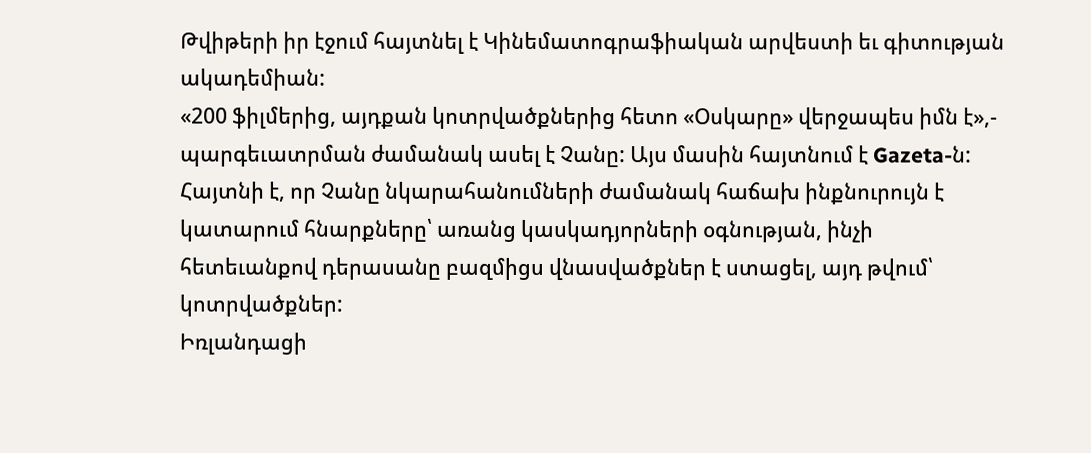Թվիթերի իր էջում հայտնել է Կինեմատոգրաֆիական արվեստի եւ գիտության ակադեմիան:
«200 ֆիլմերից, այդքան կոտրվածքներից հետո «Օսկարը» վերջապես իմն է»,- պարգեւատրման ժամանակ ասել է Չանը: Այս մասին հայտնում է Gazeta-ն:
Հայտնի է, որ Չանը նկարահանումների ժամանակ հաճախ ինքնուրույն է կատարում հնարքները՝ առանց կասկադյորների օգնության, ինչի հետեւանքով դերասանը բազմիցս վնասվածքներ է ստացել, այդ թվում՝ կոտրվածքներ:
Իռլանդացի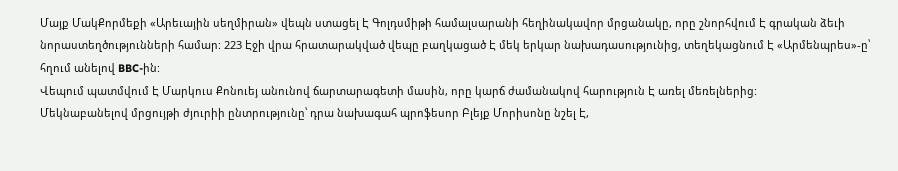Մայք ՄակՔորմեքի «Արեւային սեղմիրան» վեպն ստացել Է Գոլդսմիթի համալսարանի հեղինակավոր մրցանակը, որը շնորհվում Է գրական ձեւի նորաստեղծությունների համար: 223 Էջի վրա հրատարակված վեպը բաղկացած Է մեկ երկար նախադասությունից, տեղեկացնում Է «Արմենպրես»-ը՝ հղում անելով BBC-ին:
Վեպում պատմվում Է Մարկուս Քոնուեյ անունով ճարտարագետի մասին, որը կարճ ժամանակով հարություն Է առել մեռելներից:
Մեկնաբանելով մրցույթի ժյուրիի ընտրությունը՝ դրա նախագահ պրոֆեսոր Բլեյք Մորիսոնը նշել Է,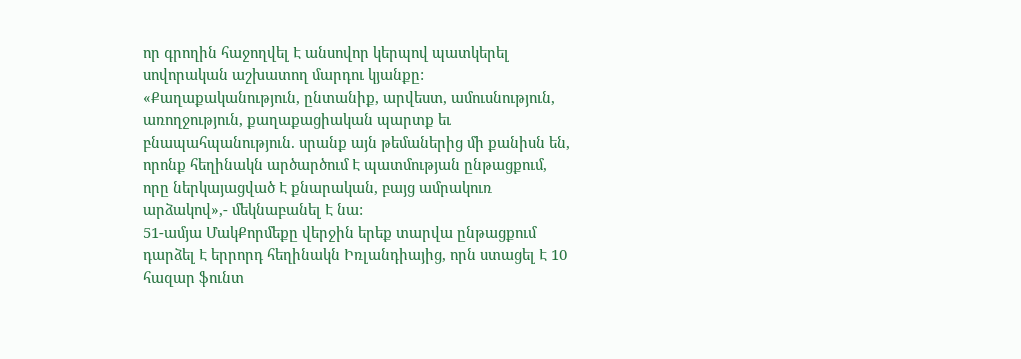որ գրողին հաջողվել Է անսովոր կերպով պատկերել սովորական աշխատող մարդու կյանքը:
«Քաղաքականություն, ընտանիք, արվեստ, ամուսնություն, առողջություն, քաղաքացիական պարտք եւ բնապահպանություն. սրանք այն թեմաներից մի քանիսն են, որոնք հեղինակն արծարծում Է պատմության ընթացքում, որը ներկայացված Է քնարական, բայց ամրակուռ արձակով»,- մեկնաբանել Է նա:
51-ամյա ՄակՔորմեքը վերջին երեք տարվա ընթացքում դարձել Է երրորդ հեղինակն Իռլանդիայից, որն ստացել Է 10 հազար ֆունտ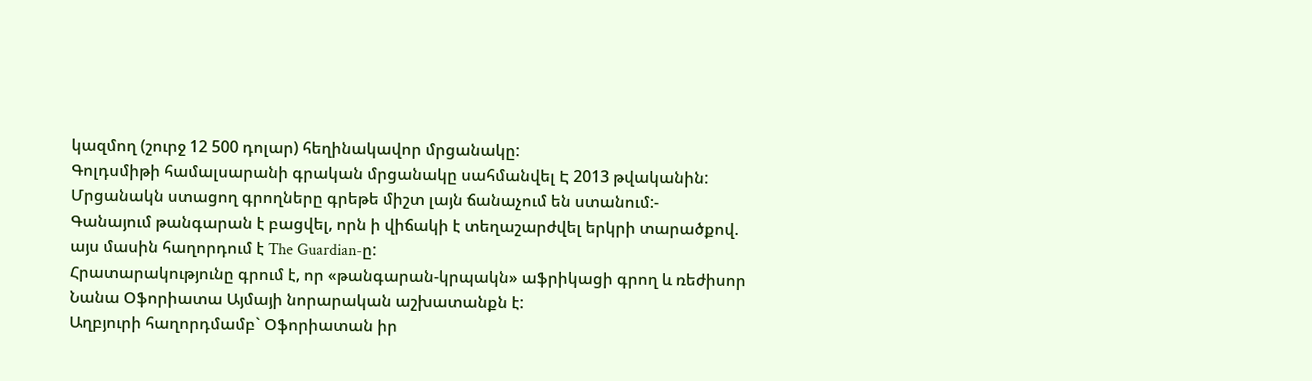կազմող (շուրջ 12 500 դոլար) հեղինակավոր մրցանակը:
Գոլդսմիթի համալսարանի գրական մրցանակը սահմանվել Է 2013 թվականին: Մրցանակն ստացող գրողները գրեթե միշտ լայն ճանաչում են ստանում:-
Գանայում թանգարան է բացվել, որն ի վիճակի է տեղաշարժվել երկրի տարածքով. այս մասին հաղորդում է The Guardian-ը:
Հրատարակությունը գրում է, որ «թանգարան-կրպակն» աֆրիկացի գրող և ռեժիսոր Նանա Օֆորիատա Այմայի նորարական աշխատանքն է:
Աղբյուրի հաղորդմամբ` Օֆորիատան իր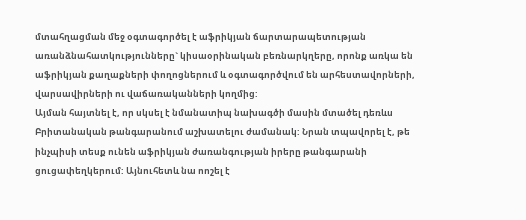մտահղացման մեջ օգտագործել է աֆրիկյան ճարտարապետության առանձնահատկությունները` կիսաօրինական բեռնարկղերը, որոնք առկա են աֆրիկյան քաղաքների փողոցներում և օգտագործվում են արհեստավորների, վարսավիրների ու վաճառականների կողմից:
Այման հայտնել է, որ սկսել է նմանատիպ նախագծի մասին մտածել դեռևս Բրիտանական թանգարանում աշխատելու ժամանակ: Նրան տպավորել է, թե ինչպիսի տեսք ունեն աֆրիկյան ժառանգության իրերը թանգարանի ցուցափեղկերում: Այնուհետև նա ոոշել է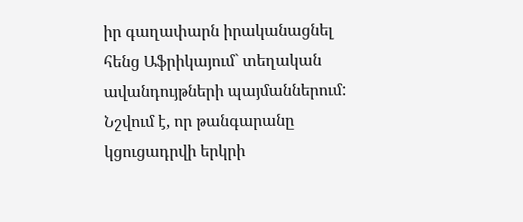իր գաղափարն իրականացնել հենց Աֆրիկայում` տեղական ավանդույթների պայմաններում:
Նշվում է, որ թանգարանը կցուցադրվի երկրի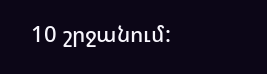10 շրջանում: